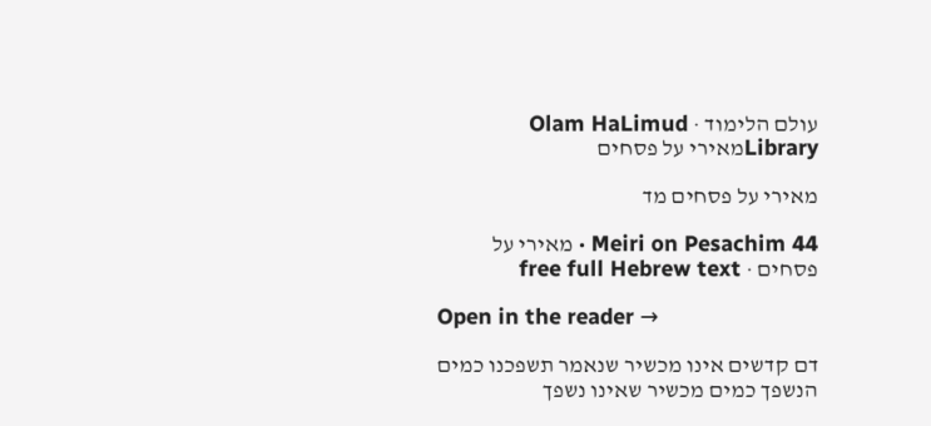עולם הלימוד · Olam HaLimud
Libraryמאירי על פסחים

מאירי על פסחים מד

Meiri on Pesachim 44 · מאירי על פסחים · free full Hebrew text

Open in the reader →

דם קדשים אינו מכשיר שנאמר תשפכנו כמים הנשפך כמים מכשיר שאינו נשפך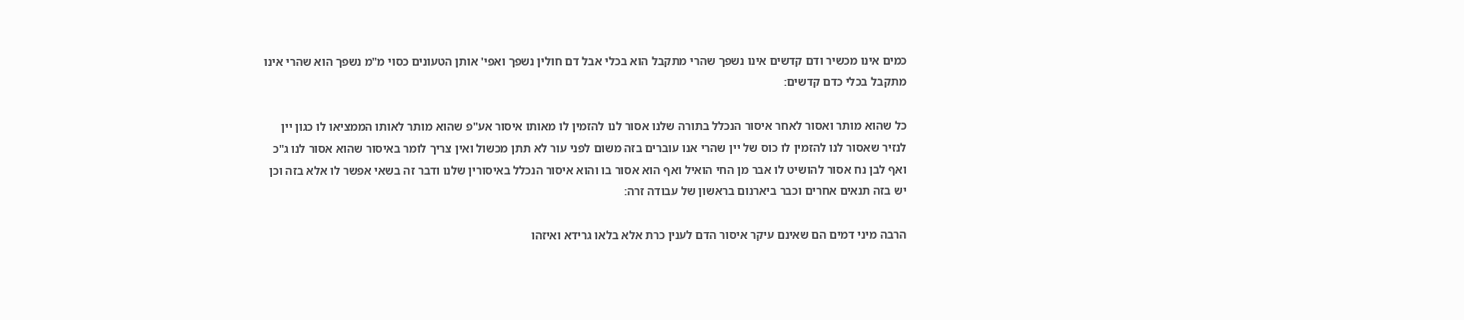כמים אינו מכשיר ודם קדשים אינו נשפך שהרי מתקבל הוא בכלי אבל דם חולין נשפך ואפי' אותן הטעונים כסוי מ"מ נשפך הוא שהרי אינו מתקבל בכלי כדם קדשים:

כל שהוא מותר ואסור לאחר איסור הנכלל בתורה שלנו אסור לנו להזמין לו מאותו איסור אע"פ שהוא מותר לאותו הממציאו לו כגון יין לנזיר שאסור לנו להזמין לו כוס של יין שהרי אנו עוברים בזה משום לפני עור לא תתן מכשול ואין צריך לומר באיסור שהוא אסור לנו ג"כ ואף לבן נח אסור להושיט לו אבר מן החי הואיל ואף הוא אסור בו והוא איסור הנכלל באיסורין שלנו ודבר זה בשאי אפשר לו אלא בזה וכן יש בזה תנאים אחרים וכבר ביארנום בראשון של עבודה זרה:

הרבה מיני דמים הם שאינם עיקר איסור הדם לענין כרת אלא בלאו גרידא ואיזהו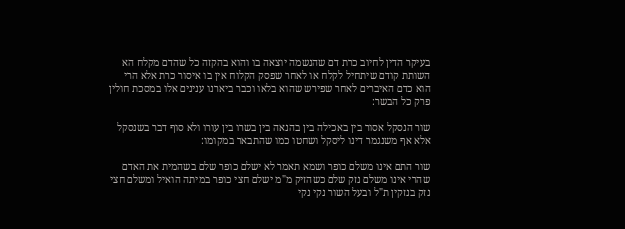בעיקר הדין לחיוב כרת דם שהנשמה יוצאה בו והוא בהקזה כל שהדם מקלח הא השותת קודם שיתחיל לקלח או לאחר שפסק הקלוח אין בו איסור כרת אלא הרי הוא כדם האיברים לאחר שפירש שהוא בלאו וכבר ביארנו ענינים אלו במסכת חולין פרק כל הבשר:

שור הנסקל אסור בין באכילה בין בהנאה בין בשרו בין עורו ולא סוף דבר בשנסקל אלא אף משנגמר דינו ליסקל ושחטו כמו שהתבאר במקומו:

שור התם אינו משלם כופר ושמא תאמר לא ישלם כופר שלם בשהמית את האדם שהרי אינו משלם נזק שלם כשהזיק מ"מ ישלם חצי כופר במיתה הואיל ומשלם חצי נזק בנזקין ת"ל ובעל השור נקי נקי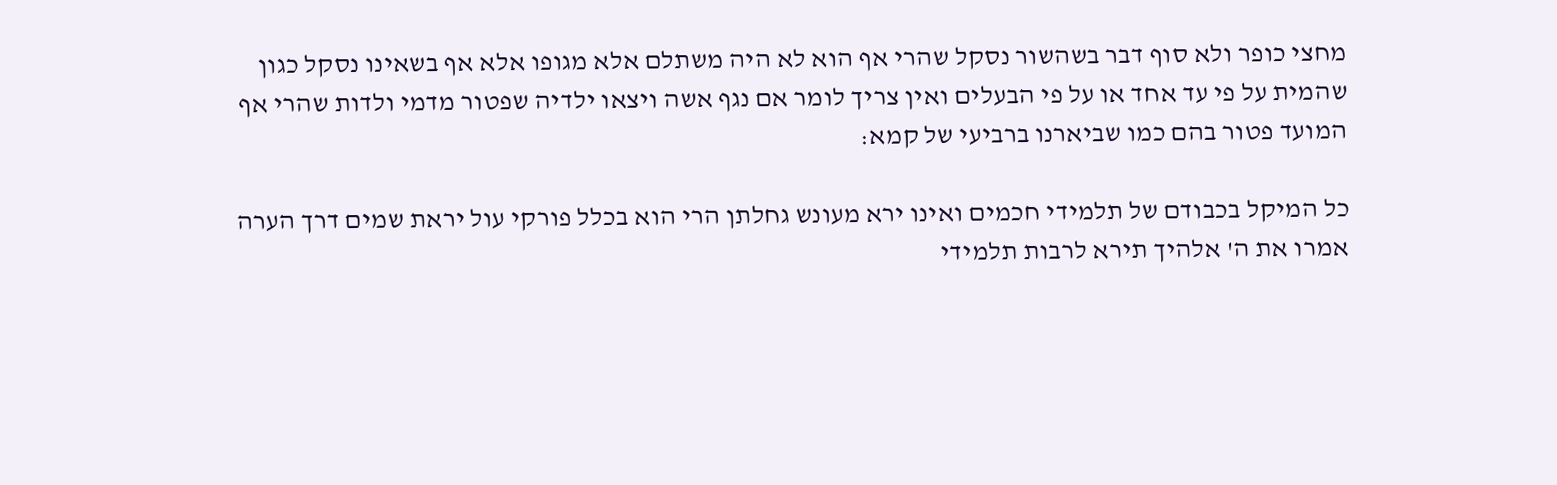מחצי כופר ולא סוף דבר בשהשור נסקל שהרי אף הוא לא היה משתלם אלא מגופו אלא אף בשאינו נסקל כגון שהמית על פי עד אחד או על פי הבעלים ואין צריך לומר אם נגף אשה ויצאו ילדיה שפטור מדמי ולדות שהרי אף המועד פטור בהם כמו שביארנו ברביעי של קמא:

כל המיקל בכבודם של תלמידי חכמים ואינו ירא מעונש גחלתן הרי הוא בכלל פורקי עול יראת שמים דרך הערה אמרו את ה' אלהיך תירא לרבות תלמידי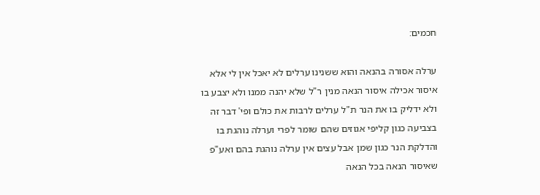חכמים:

ערלה אסורה בהנאה והוא ששנינו ערלים לא יאכל אין לי אלא איסור אכילה איסור הנאה מנין ר"ל שלא יהנה ממנו ולא יצבע בו ולא ידליק בו את הנר ת"ל ערלים לרבות את כולם ופי' דבר זה בצביעה כגון קליפי אגוזים שהם שומר לפרי וערלה נוהגת בו והדלקת הנר כגון שמן אבל עצים אין ערלה נוהגת בהם ואע"פ שאיסור הנאה בכל הנאה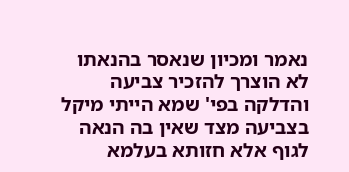נאמר ומכיון שנאסר בהנאתו לא הוצרך להזכיר צביעה והדלקה בפי' שמא הייתי מיקל בצביעה מצד שאין בה הנאה לגוף אלא חזותא בעלמא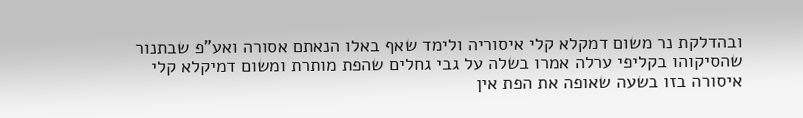ובהדלקת נר משום דמקלא קלי איסוריה ולימד שאף באלו הנאתם אסורה ואע"פ שבתנור שהסיקוהו בקליפי ערלה אמרו בשלה על גבי גחלים שהפת מותרת ומשום דמיקלא קלי איסורה בזו בשעה שאופה את הפת אין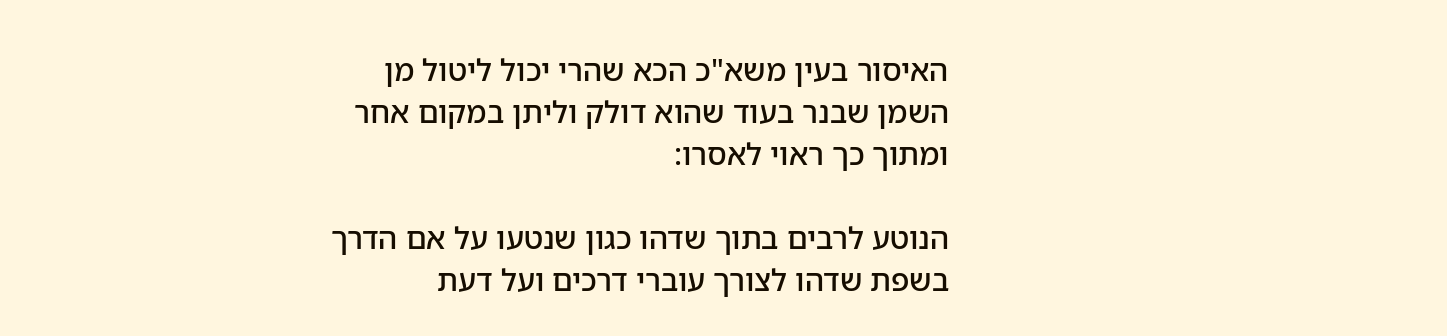האיסור בעין משא"כ הכא שהרי יכול ליטול מן השמן שבנר בעוד שהוא דולק וליתן במקום אחר ומתוך כך ראוי לאסרו:

הנוטע לרבים בתוך שדהו כגון שנטעו על אם הדרך בשפת שדהו לצורך עוברי דרכים ועל דעת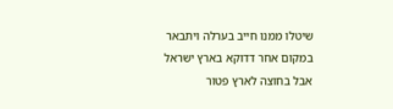שיטלו ממנו חייב בערלה ויתבאר במקום אחר דדוקא בארץ ישראל אבל בחוצה לארץ פטור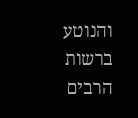והנוטע ברשות הרבים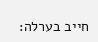חייב בערלה: